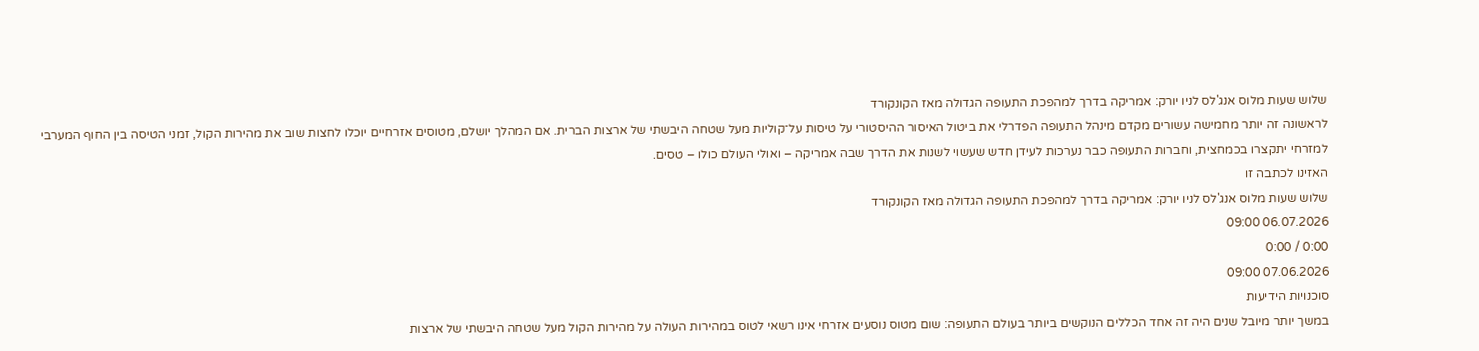שלוש שעות מלוס אנג'לס לניו יורק: אמריקה בדרך למהפכת התעופה הגדולה מאז הקונקורד
לראשונה זה יותר מחמישה עשורים מקדם מינהל התעופה הפדרלי את ביטול האיסור ההיסטורי על טיסות על־קוליות מעל שטחה היבשתי של ארצות הברית. אם המהלך יושלם, מטוסים אזרחיים יוכלו לחצות שוב את מהירות הקול, זמני הטיסה בין החוף המערבי למזרחי יתקצרו בכמחצית, וחברות התעופה כבר נערכות לעידן חדש שעשוי לשנות את הדרך שבה אמריקה – ואולי העולם כולו – טסים.
האזינו לכתבה זו
שלוש שעות מלוס אנג'לס לניו יורק: אמריקה בדרך למהפכת התעופה הגדולה מאז הקונקורד
06.07.2026 09:00
0:00 / 0:00
07.06.2026 09:00
סוכנויות הידיעות
במשך יותר מיובל שנים היה זה אחד הכללים הנוקשים ביותר בעולם התעופה: שום מטוס נוסעים אזרחי אינו רשאי לטוס במהירות העולה על מהירות הקול מעל שטחה היבשתי של ארצות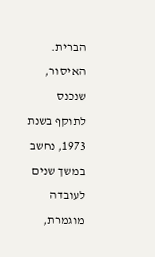הברית. האיסור, שנכנס לתוקף בשנת 1973, נחשב במשך שנים לעובדה מוגמרת,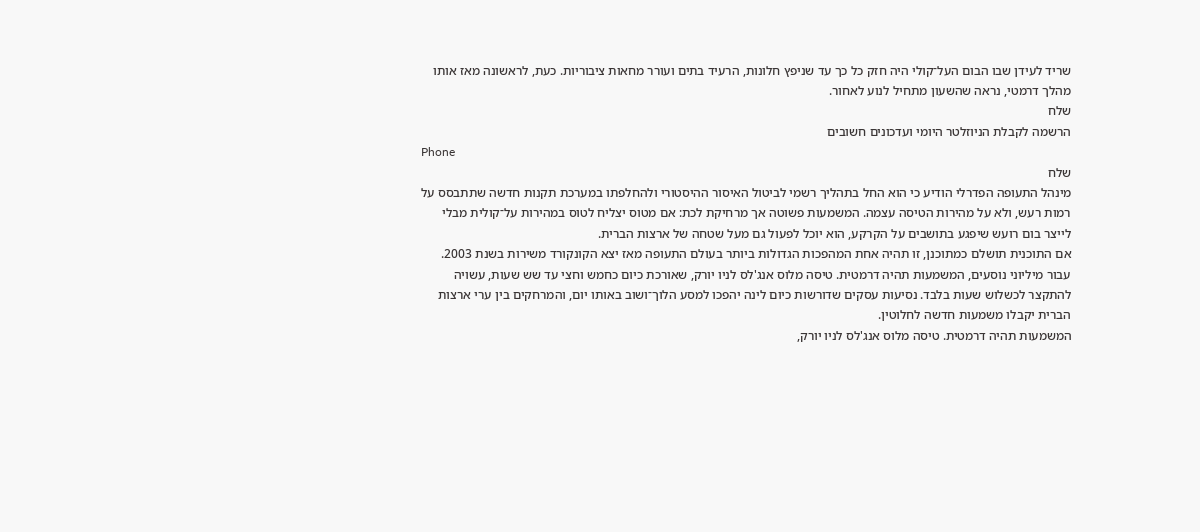שריד לעידן שבו הבום העל־קולי היה חזק כל כך עד שניפץ חלונות, הרעיד בתים ועורר מחאות ציבוריות. כעת, לראשונה מאז אותו מהלך דרמטי, נראה שהשעון מתחיל לנוע לאחור.
שלח
הרשמה לקבלת הניוזלטר היומי ועדכונים חשובים
Phone
שלח
מינהל התעופה הפדרלי הודיע כי הוא החל בתהליך רשמי לביטול האיסור ההיסטורי ולהחלפתו במערכת תקנות חדשה שתתבסס על רמות רעש, ולא על מהירות הטיסה עצמה. המשמעות פשוטה אך מרחיקת לכת: אם מטוס יצליח לטוס במהירות על־קולית מבלי לייצר בום רועש שיפגע בתושבים על הקרקע, הוא יוכל לפעול גם מעל שטחה של ארצות הברית.
אם התוכנית תושלם כמתוכנן, זו תהיה אחת המהפכות הגדולות ביותר בעולם התעופה מאז יצא הקונקורד משירות בשנת 2003. עבור מיליוני נוסעים, המשמעות תהיה דרמטית. טיסה מלוס אנג'לס לניו יורק, שאורכת כיום כחמש וחצי עד שש שעות, עשויה להתקצר לכשלוש שעות בלבד. נסיעות עסקים שדורשות כיום לינה יהפכו למסע הלוך־ושוב באותו יום, והמרחקים בין ערי ארצות הברית יקבלו משמעות חדשה לחלוטין.
המשמעות תהיה דרמטית. טיסה מלוס אנג'לס לניו יורק,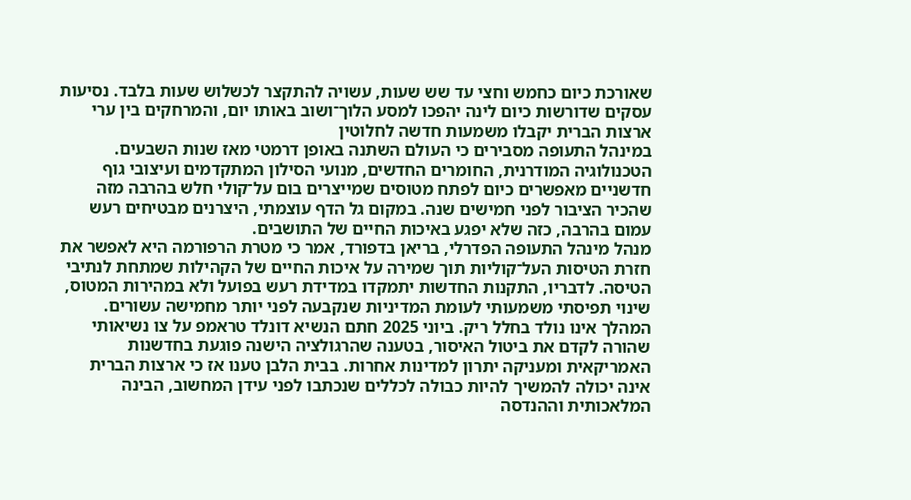שאורכת כיום כחמש וחצי עד שש שעות, עשויה להתקצר לכשלוש שעות בלבד. נסיעות עסקים שדורשות כיום לינה יהפכו למסע הלוך־ושוב באותו יום, והמרחקים בין ערי ארצות הברית יקבלו משמעות חדשה לחלוטין
במינהל התעופה מסבירים כי העולם השתנה באופן דרמטי מאז שנות השבעים. הטכנולוגיה המודרנית, החומרים החדשים, מנועי הסילון המתקדמים ועיצובי גוף חדשניים מאפשרים כיום לפתח מטוסים שמייצרים בום על־קולי חלש בהרבה מזה שהכיר הציבור לפני חמישים שנה. במקום גל הדף עוצמתי, היצרנים מבטיחים רעש עמום בהרבה, כזה שלא יפגע באיכות החיים של התושבים.
מנהל מינהל התעופה הפדרלי, בריאן בדפורד, אמר כי מטרת הרפורמה היא לאפשר את חזרת הטיסות העל־קוליות תוך שמירה על איכות החיים של הקהילות שמתחת לנתיבי הטיסה. לדבריו, התקנות החדשות יתמקדו במדידת רעש בפועל ולא במהירות המטוס, שינוי תפיסתי משמעותי לעומת המדיניות שנקבעה לפני יותר מחמישה עשורים.
המהלך אינו נולד בחלל ריק. ביוני 2025 חתם הנשיא דונלד טראמפ על צו נשיאותי שהורה לקדם את ביטול האיסור, בטענה שהרגולציה הישנה פוגעת בחדשנות האמריקאית ומעניקה יתרון למדינות אחרות. בבית הלבן טענו אז כי ארצות הברית אינה יכולה להמשיך להיות כבולה לכללים שנכתבו לפני עידן המחשוב, הבינה המלאכותית וההנדסה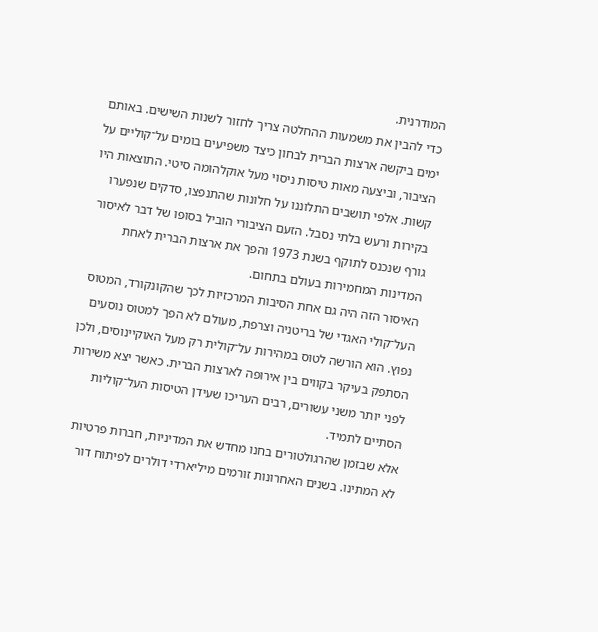המודרנית.
כדי להבין את משמעות ההחלטה צריך לחזור לשנות השישים. באותם ימים ביקשה ארצות הברית לבחון כיצד משפיעים בומים על־קוליים על הציבור, וביצעה מאות טיסות ניסוי מעל אוקלהומה סיטי. התוצאות היו קשות. אלפי תושבים התלוננו על חלונות שהתנפצו, סדקים שנפערו בקירות ורעש בלתי נסבל. הזעם הציבורי הוביל בסופו של דבר לאיסור גורף שנכנס לתוקף בשנת 1973 והפך את ארצות הברית לאחת המדינות המחמירות בעולם בתחום.
האיסור הזה היה גם אחת הסיבות המרכזיות לכך שהקונקורד, המטוס העל־קולי האגדי של בריטניה וצרפת, מעולם לא הפך למטוס נוסעים נפוץ. הוא הורשה לטוס במהירות על־קולית רק מעל האוקיינוסים, ולכן הסתפק בעיקר בקווים בין אירופה לארצות הברית. כאשר יצא משירות לפני יותר משני עשורים, רבים העריכו שעידן הטיסות העל־קוליות הסתיים לתמיד.
אלא שבזמן שהרגולטורים בחנו מחדש את המדיניות, חברות פרטיות לא המתינו. בשנים האחרונות זורמים מיליארדי דולרים לפיתוח דור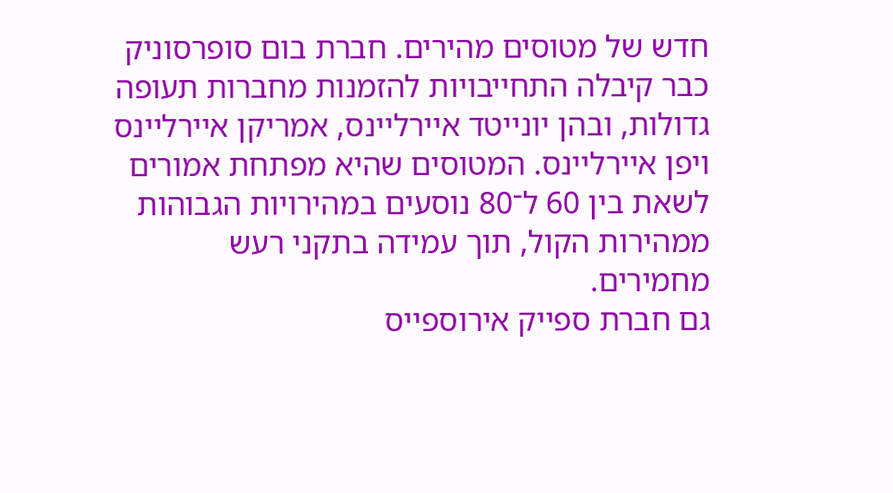חדש של מטוסים מהירים. חברת בום סופרסוניק כבר קיבלה התחייבויות להזמנות מחברות תעופה גדולות, ובהן יונייטד איירליינס, אמריקן איירליינס ויפן איירליינס. המטוסים שהיא מפתחת אמורים לשאת בין 60 ל־80 נוסעים במהירויות הגבוהות ממהירות הקול, תוך עמידה בתקני רעש מחמירים.
גם חברת ספייק אירוספייס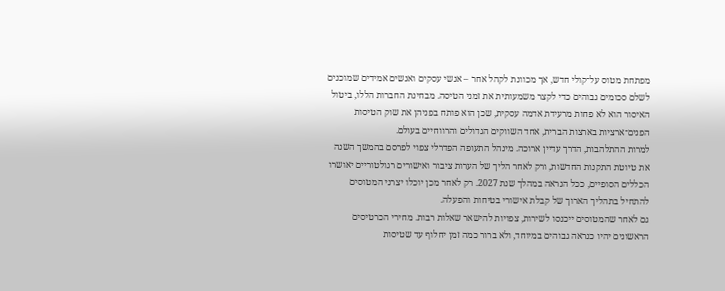מפתחת מטוס על־קולי חדש, אך מכוונת לקהל אחר – אנשי עסקים ואנשים אמידים שמוכנים לשלם סכומים גבוהים כדי לקצר משמעותית את זמני הטיסה. מבחינת החברות הללו, ביטול האיסור הוא לא פחות מרעידת אדמה עסקית, שכן הוא פותח בפניהן את שוק הטיסות הפנים־ארציות בארצות הברית, אחד השווקים הגדולים והרווחיים בעולם.
למרות ההתלהבות, הדרך עדיין ארוכה. מינהל התעופה הפדרלי צפוי לפרסם בהמשך השנה את טיוטת התקנות החדשות, ורק לאחר הליך של הערות ציבור ואישורים רגולטוריים יאושרו הכללים הסופיים, ככל הנראה במהלך שנת 2027. רק לאחר מכן יוכלו יצרני המטוסים להתחיל בתהליך הארוך של קבלת אישורי בטיחות והפעלה.
גם לאחר שהמטוסים ייכנסו לשירות, צפויות להישאר שאלות רבות. מחירי הכרטיסים הראשונים יהיו כנראה גבוהים במיוחד, ולא ברור כמה זמן יחלוף עד שטיסות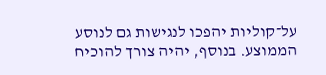על־קוליות יהפכו לנגישות גם לנוסע הממוצע. בנוסף, יהיה צורך להוכיח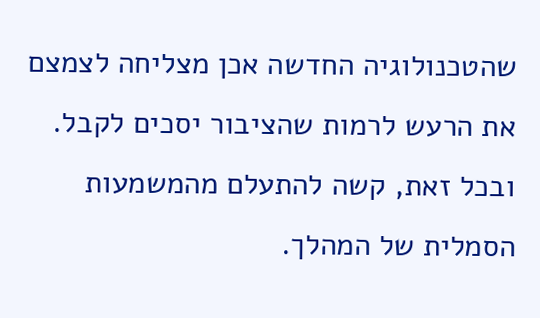שהטכנולוגיה החדשה אכן מצליחה לצמצם את הרעש לרמות שהציבור יסכים לקבל.
ובכל זאת, קשה להתעלם מהמשמעות הסמלית של המהלך.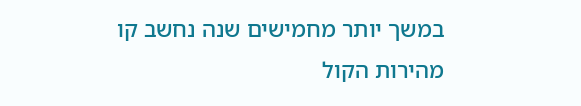במשך יותר מחמישים שנה נחשב קו מהירות הקול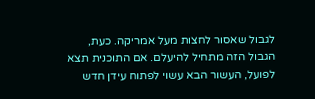לגבול שאסור לחצות מעל אמריקה. כעת, הגבול הזה מתחיל להיעלם. אם התוכנית תצא לפועל, העשור הבא עשוי לפתוח עידן חדש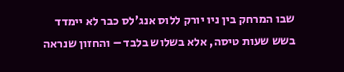שבו המרחק בין ניו יורק ללוס אנג'לס כבר לא יימדד בשש שעות טיסה, אלא בשלוש בלבד – והחזון שנראה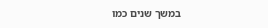במשך שנים כמו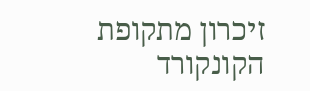זיכרון מתקופת הקונקורד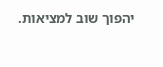יהפוך שוב למציאות.